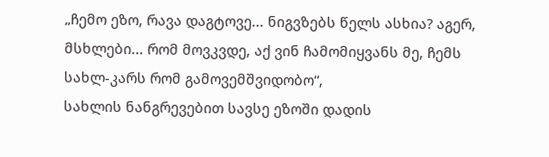„ჩემო ეზო, რავა დაგტოვე... ნიგვზებს წელს ასხია? აგერ, მსხლები... რომ მოვკვდე, აქ ვინ ჩამომიყვანს მე, ჩემს სახლ-კარს რომ გამოვემშვიდობო“,
სახლის ნანგრევებით სავსე ეზოში დადის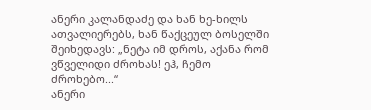ანერი კალანდაძე და ხან ხე-ხილს ათვალიერებს, ხან წაქცეულ ბოსელში შეიხედავს: „ნეტა იმ დროს, აქანა რომ ვწველიდი ძროხას! ეჰ, ჩემო ძროხებო...“
ანერი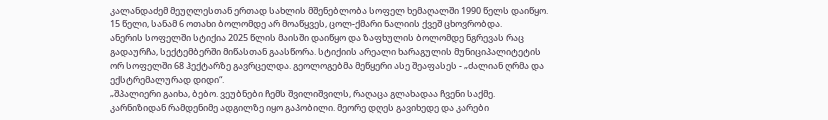კალანდაძემ მეუღლესთან ერთად სახლის მშენებლობა სოფელ ხემაღალში 1990 წელს დაიწყო. 15 წელი, სანამ 6 ოთახი ბოლომდე არ მოაწყვეს, ცოლ-ქმარი ნალიის ქვეშ ცხოვრობდა.
ანერის სოფელში სტიქია 2025 წლის მაისში დაიწყო და ზაფხულის ბოლომდე ნგრევას რაც გადაურჩა, სექტემბერში მიწასთან გაასწორა. სტიქიის არეალი ხარაგულის მუნიციპალიტეტის ორ სოფელში 68 ჰექტარზე გავრცელდა. გეოლოგებმა მეწყერი ასე შეაფასეს - „ძალიან ღრმა და ექსტრემალურად დიდი“.
„შპალიერი გაიხა, ბებო. ვეუბნები ჩემს შვილიშვილს, რაღაცა გლახადაა ჩვენი საქმე. კარნიზიდან რამდენიმე ადგილზე იყო გაპობილი. მეორე დღეს გავიხედე და კარები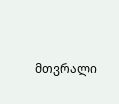მთვრალი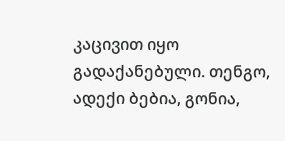კაცივით იყო გადაქანებული. თენგო, ადექი ბებია, გონია,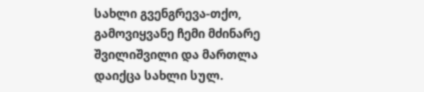სახლი გვენგრევა-თქო, გამოვიყვანე ჩემი მძინარე შვილიშვილი და მართლა დაიქცა სახლი სულ.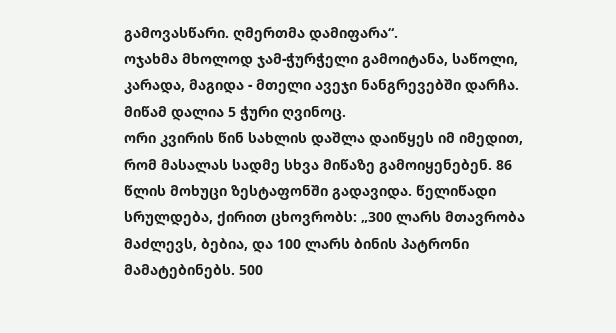გამოვასწარი. ღმერთმა დამიფარა“.
ოჯახმა მხოლოდ ჯამ-ჭურჭელი გამოიტანა, საწოლი, კარადა, მაგიდა - მთელი ავეჯი ნანგრევებში დარჩა. მიწამ დალია 5 ჭური ღვინოც.
ორი კვირის წინ სახლის დაშლა დაიწყეს იმ იმედით, რომ მასალას სადმე სხვა მიწაზე გამოიყენებენ. 86 წლის მოხუცი ზესტაფონში გადავიდა. წელიწადი სრულდება, ქირით ცხოვრობს: „300 ლარს მთავრობა მაძლევს, ბებია, და 100 ლარს ბინის პატრონი მამატებინებს. 500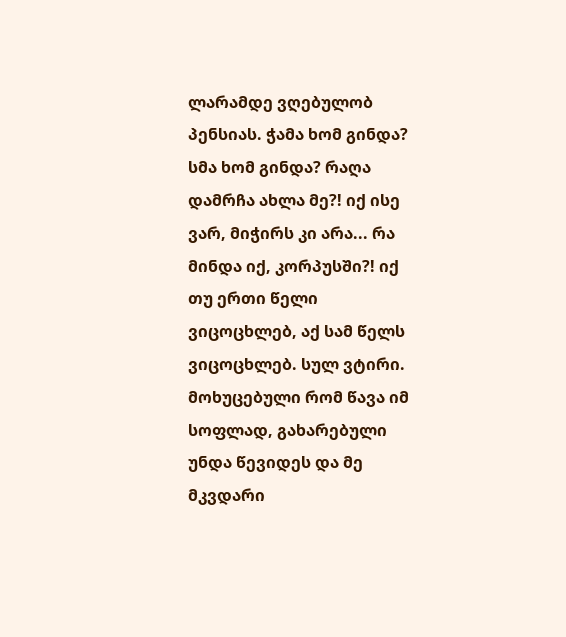ლარამდე ვღებულობ პენსიას. ჭამა ხომ გინდა? სმა ხომ გინდა? რაღა დამრჩა ახლა მე?! იქ ისე ვარ, მიჭირს კი არა... რა მინდა იქ, კორპუსში?! იქ თუ ერთი წელი ვიცოცხლებ, აქ სამ წელს ვიცოცხლებ. სულ ვტირი. მოხუცებული რომ წავა იმ სოფლად, გახარებული უნდა წევიდეს და მე მკვდარი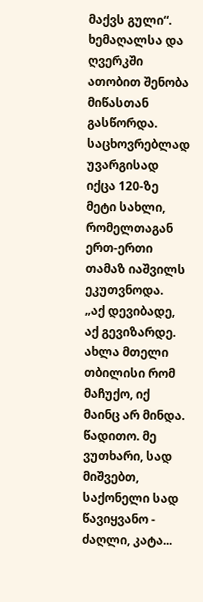მაქვს გული“.
ხემაღალსა და ღვერკში ათობით შენობა მიწასთან გასწორდა. საცხოვრებლად უვარგისად იქცა 120-ზე მეტი სახლი, რომელთაგან ერთ-ერთი თამაზ იაშვილს ეკუთვნოდა.
„აქ დევიბადე, აქ გევიზარდე. ახლა მთელი თბილისი რომ მაჩუქო, იქ მაინც არ მინდა. წადითო. მე ვუთხარი, სად მიშვებთ, საქონელი სად წავიყვანო - ძაღლი, კატა...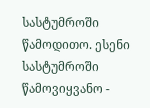სასტუმროში წამოდითო. ესენი სასტუმროში წამოვიყვანო -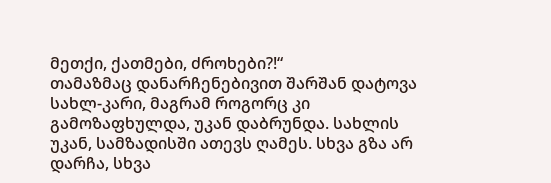მეთქი, ქათმები, ძროხები?!“
თამაზმაც დანარჩენებივით შარშან დატოვა სახლ-კარი, მაგრამ როგორც კი გამოზაფხულდა, უკან დაბრუნდა. სახლის უკან, სამზადისში ათევს ღამეს. სხვა გზა არ დარჩა, სხვა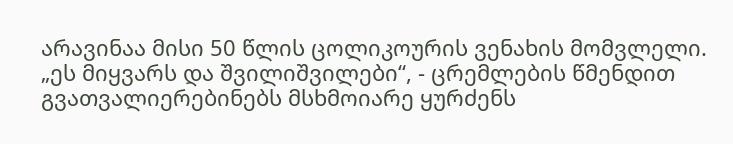არავინაა მისი 50 წლის ცოლიკოურის ვენახის მომვლელი.
„ეს მიყვარს და შვილიშვილები“, - ცრემლების წმენდით გვათვალიერებინებს მსხმოიარე ყურძენს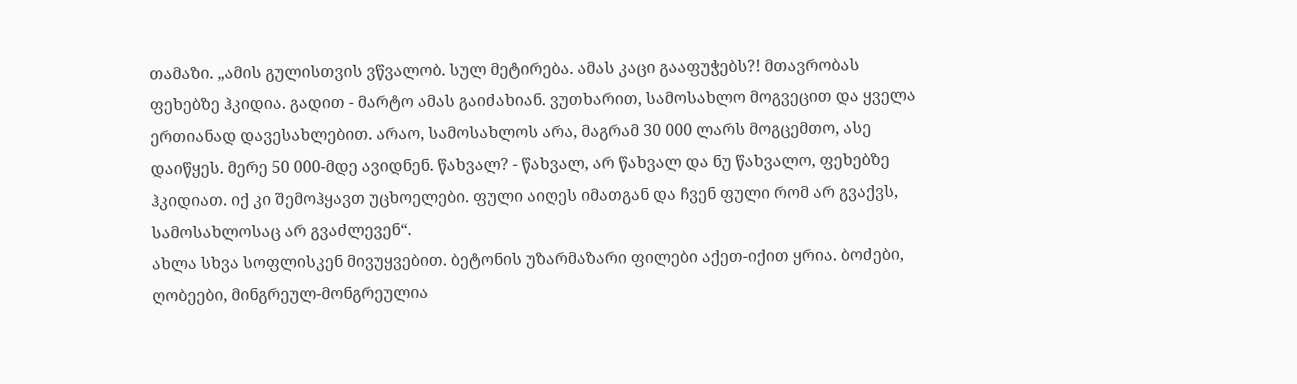თამაზი. „ამის გულისთვის ვწვალობ. სულ მეტირება. ამას კაცი გააფუჭებს?! მთავრობას ფეხებზე ჰკიდია. გადით - მარტო ამას გაიძახიან. ვუთხარით, სამოსახლო მოგვეცით და ყველა ერთიანად დავესახლებით. არაო, სამოსახლოს არა, მაგრამ 30 000 ლარს მოგცემთო, ასე დაიწყეს. მერე 50 000-მდე ავიდნენ. წახვალ? - წახვალ, არ წახვალ და ნუ წახვალო, ფეხებზე ჰკიდიათ. იქ კი შემოჰყავთ უცხოელები. ფული აიღეს იმათგან და ჩვენ ფული რომ არ გვაქვს, სამოსახლოსაც არ გვაძლევენ“.
ახლა სხვა სოფლისკენ მივუყვებით. ბეტონის უზარმაზარი ფილები აქეთ-იქით ყრია. ბოძები, ღობეები, მინგრეულ-მონგრეულია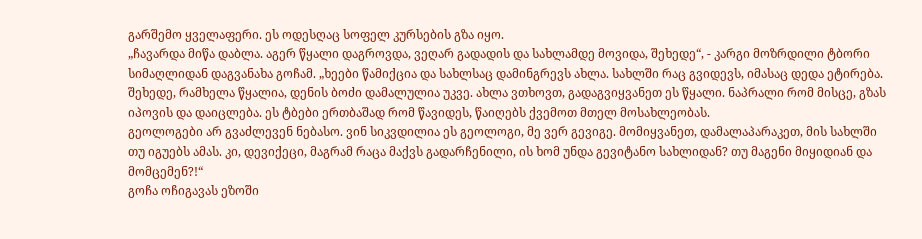გარშემო ყველაფერი. ეს ოდესღაც სოფელ კურსების გზა იყო.
„ჩავარდა მიწა დაბლა. აგერ წყალი დაგროვდა, ვეღარ გადადის და სახლამდე მოვიდა, შეხედე“, - კარგი მოზრდილი ტბორი სიმაღლიდან დაგვანახა გოჩამ. „ხეები წამიქცია და სახლსაც დამინგრევს ახლა. სახლში რაც გვიდევს, იმასაც დედა ეტირება. შეხედე, რამხელა წყალია, დენის ბოძი დამალულია უკვე. ახლა ვთხოვთ, გადაგვიყვანეთ ეს წყალი. ნაპრალი რომ მისცე, გზას იპოვის და დაიცლება. ეს ტბები ერთბაშად რომ წავიდეს, წაიღებს ქვემოთ მთელ მოსახლეობას.
გეოლოგები არ გვაძლევენ ნებასო. ვინ სიკვდილია ეს გეოლოგი, მე ვერ გევიგე. მომიყვანეთ, დამალაპარაკეთ, მის სახლში თუ იგუებს ამას. კი, დევიქეცი, მაგრამ რაცა მაქვს გადარჩენილი, ის ხომ უნდა გევიტანო სახლიდან? თუ მაგენი მიყიდიან და მომცემენ?!“
გოჩა ოჩიგავას ეზოში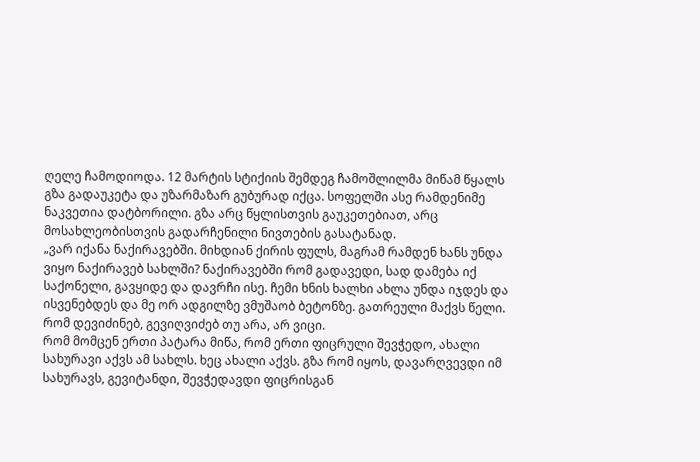ღელე ჩამოდიოდა. 12 მარტის სტიქიის შემდეგ ჩამოშლილმა მიწამ წყალს გზა გადაუკეტა და უზარმაზარ გუბურად იქცა. სოფელში ასე რამდენიმე ნაკვეთია დატბორილი. გზა არც წყლისთვის გაუკეთებიათ, არც მოსახლეობისთვის გადარჩენილი ნივთების გასატანად.
„ვარ იქანა ნაქირავებში. მიხდიან ქირის ფულს, მაგრამ რამდენ ხანს უნდა ვიყო ნაქირავებ სახლში? ნაქირავებში რომ გადავედი, სად დამება იქ საქონელი, გავყიდე და დავრჩი ისე. ჩემი ხნის ხალხი ახლა უნდა იჯდეს და ისვენებდეს და მე ორ ადგილზე ვმუშაობ ბეტონზე. გათრეული მაქვს წელი. რომ დევიძინებ, გევიღვიძებ თუ არა, არ ვიცი.
რომ მომცენ ერთი პატარა მიწა, რომ ერთი ფიცრული შევჭედო, ახალი სახურავი აქვს ამ სახლს. ხეც ახალი აქვს. გზა რომ იყოს, დავარღვევდი იმ სახურავს, გევიტანდი, შევჭედავდი ფიცრისგან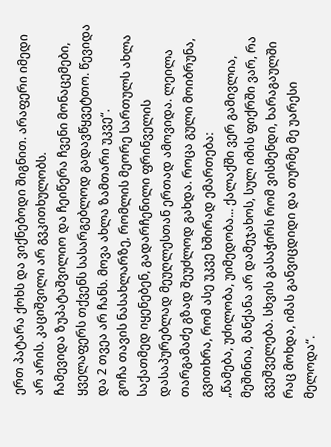ერთ პატარა ქოხს და ვიქნებოდი შიგნით. არაფერი იმედი არ არის. კაციშვილი არ გვკითხულობს.
ჩამევიდა ზუპატაშვილიო და ჩეიწერა ჩვენი მონაცემები, ყველაფერს თქვენს სასარგებლოდ გადავწყვეტთო. წევიდა და 2 თვეა არ ჩანს. მოვა ახლა ზამთარი უკვე“.
გოჩა თავის ნასახლარზე, რომლის მეორე სართულს ახლა საქათმედ იყენებენ, გადარჩენილი ფრინველის დასაპურებლად მეუღლესთან ერთად ამოვიდა. ლეილა თარგამაძე გზად შეუძლოდ გახდა. როცა გული მოიბრუნა, გვითხრა, რომ ასე უკვე ხშირად ემართება:
„წამება, უძილობა, უიმედობა... ქალაქში ვერ გამივლია, მეშინია, მანქანა არ დამეჯახოს, სულ იმის ფიქრში ვარ, რა გვეშველება. სხვის გასაჭირს რომ ვისმენდი, ხარაგაულში რაც მოხდა, იმას განვიცდიდი და თურმე მე უარესი მელოდა“.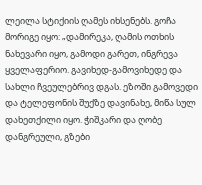ლეილა სტიქიის ღამეს იხსენებს. გოჩა მორიგე იყო: „დამირეკა, ღამის ოთხის ნახევარი იყო, გამოდი გარეთ, ინგრევა ყველაფერიო. გავიხედ-გამოვიხედე და სახლი ჩვეულებრივ დგას. ეზოში გამოვედი და ტელეფონის შუქზე დავინახე, მიწა სულ დახეთქილი იყო. ჭიშკარი და ღობე დანგრეული, გზები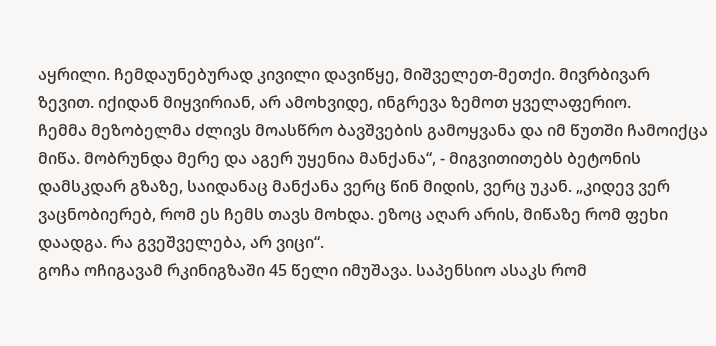აყრილი. ჩემდაუნებურად კივილი დავიწყე, მიშველეთ-მეთქი. მივრბივარ ზევით. იქიდან მიყვირიან, არ ამოხვიდე, ინგრევა ზემოთ ყველაფერიო.
ჩემმა მეზობელმა ძლივს მოასწრო ბავშვების გამოყვანა და იმ წუთში ჩამოიქცა მიწა. მობრუნდა მერე და აგერ უყენია მანქანა“, - მიგვითითებს ბეტონის დამსკდარ გზაზე, საიდანაც მანქანა ვერც წინ მიდის, ვერც უკან. „კიდევ ვერ ვაცნობიერებ, რომ ეს ჩემს თავს მოხდა. ეზოც აღარ არის, მიწაზე რომ ფეხი დაადგა. რა გვეშველება, არ ვიცი“.
გოჩა ოჩიგავამ რკინიგზაში 45 წელი იმუშავა. საპენსიო ასაკს რომ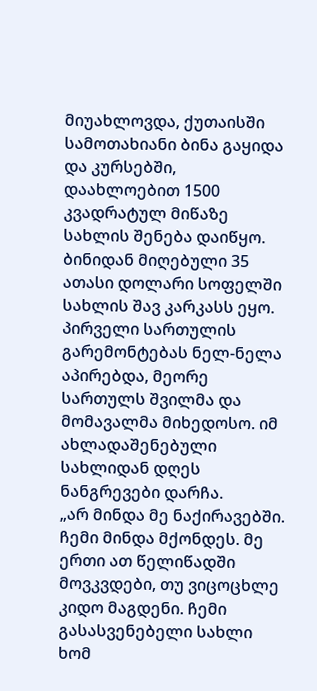მიუახლოვდა, ქუთაისში სამოთახიანი ბინა გაყიდა და კურსებში, დაახლოებით 1500 კვადრატულ მიწაზე სახლის შენება დაიწყო. ბინიდან მიღებული 35 ათასი დოლარი სოფელში სახლის შავ კარკასს ეყო. პირველი სართულის გარემონტებას ნელ-ნელა აპირებდა, მეორე სართულს შვილმა და მომავალმა მიხედოსო. იმ ახლადაშენებული სახლიდან დღეს ნანგრევები დარჩა.
„არ მინდა მე ნაქირავებში. ჩემი მინდა მქონდეს. მე ერთი ათ წელიწადში მოვკვდები, თუ ვიცოცხლე კიდო მაგდენი. ჩემი გასასვენებელი სახლი ხომ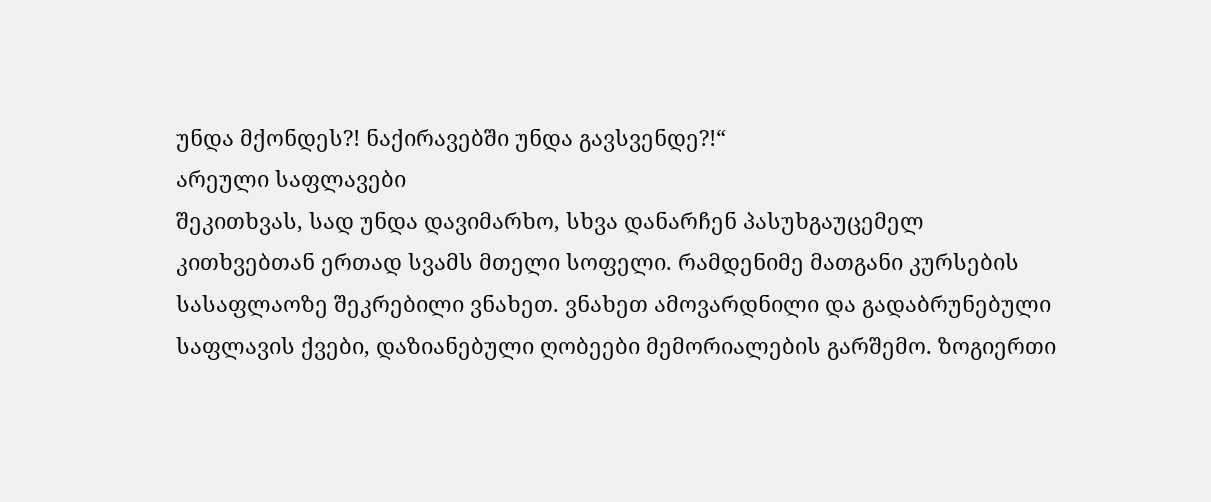უნდა მქონდეს?! ნაქირავებში უნდა გავსვენდე?!“
არეული საფლავები
შეკითხვას, სად უნდა დავიმარხო, სხვა დანარჩენ პასუხგაუცემელ კითხვებთან ერთად სვამს მთელი სოფელი. რამდენიმე მათგანი კურსების სასაფლაოზე შეკრებილი ვნახეთ. ვნახეთ ამოვარდნილი და გადაბრუნებული საფლავის ქვები, დაზიანებული ღობეები მემორიალების გარშემო. ზოგიერთი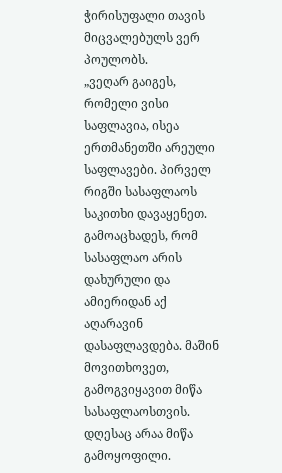ჭირისუფალი თავის მიცვალებულს ვერ პოულობს.
„ვეღარ გაიგეს, რომელი ვისი საფლავია, ისეა ერთმანეთში არეული საფლავები. პირველ რიგში სასაფლაოს საკითხი დავაყენეთ. გამოაცხადეს, რომ სასაფლაო არის დახურული და ამიერიდან აქ აღარავინ დასაფლავდება. მაშინ მოვითხოვეთ, გამოგვიყავით მიწა სასაფლაოსთვის. დღესაც არაა მიწა გამოყოფილი.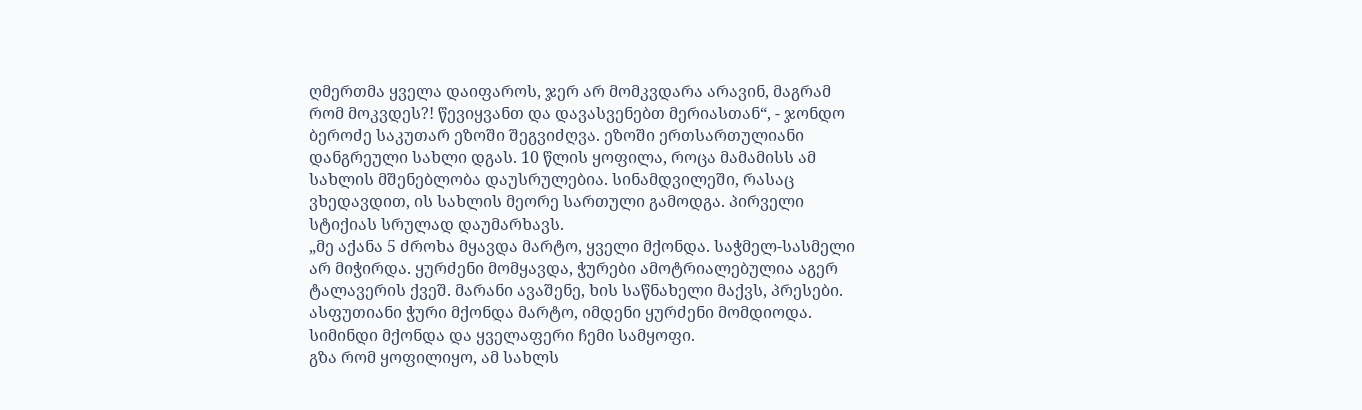ღმერთმა ყველა დაიფაროს, ჯერ არ მომკვდარა არავინ, მაგრამ რომ მოკვდეს?! წევიყვანთ და დავასვენებთ მერიასთან“, - ჯონდო ბეროძე საკუთარ ეზოში შეგვიძღვა. ეზოში ერთსართულიანი დანგრეული სახლი დგას. 10 წლის ყოფილა, როცა მამამისს ამ სახლის მშენებლობა დაუსრულებია. სინამდვილეში, რასაც ვხედავდით, ის სახლის მეორე სართული გამოდგა. პირველი სტიქიას სრულად დაუმარხავს.
„მე აქანა 5 ძროხა მყავდა მარტო, ყველი მქონდა. საჭმელ-სასმელი არ მიჭირდა. ყურძენი მომყავდა, ჭურები ამოტრიალებულია აგერ ტალავერის ქვეშ. მარანი ავაშენე, ხის საწნახელი მაქვს, პრესები. ასფუთიანი ჭური მქონდა მარტო, იმდენი ყურძენი მომდიოდა. სიმინდი მქონდა და ყველაფერი ჩემი სამყოფი.
გზა რომ ყოფილიყო, ამ სახლს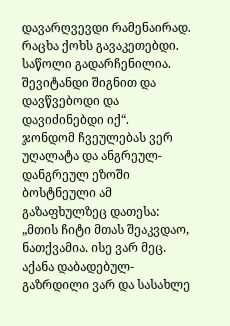დავარღვევდი რამენაირად. რაცხა ქოხს გავაკეთებდი. საწოლი გადარჩენილია. შევიტანდი შიგნით და დავწვებოდი და დავიძინებდი იქ“.
ჯონდომ ჩვეულებას ვერ უღალატა და ანგრეულ-დანგრეულ ეზოში ბოსტნეული ამ გაზაფხულზეც დათესა: „მთის ჩიტი მთას შეაკვდაო, ნათქვამია. ისე ვარ მეც. აქანა დაბადებულ-გაზრდილი ვარ და სასახლე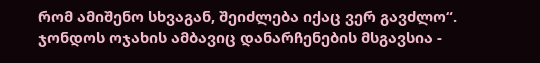რომ ამიშენო სხვაგან, შეიძლება იქაც ვერ გავძლო“.
ჯონდოს ოჯახის ამბავიც დანარჩენების მსგავსია -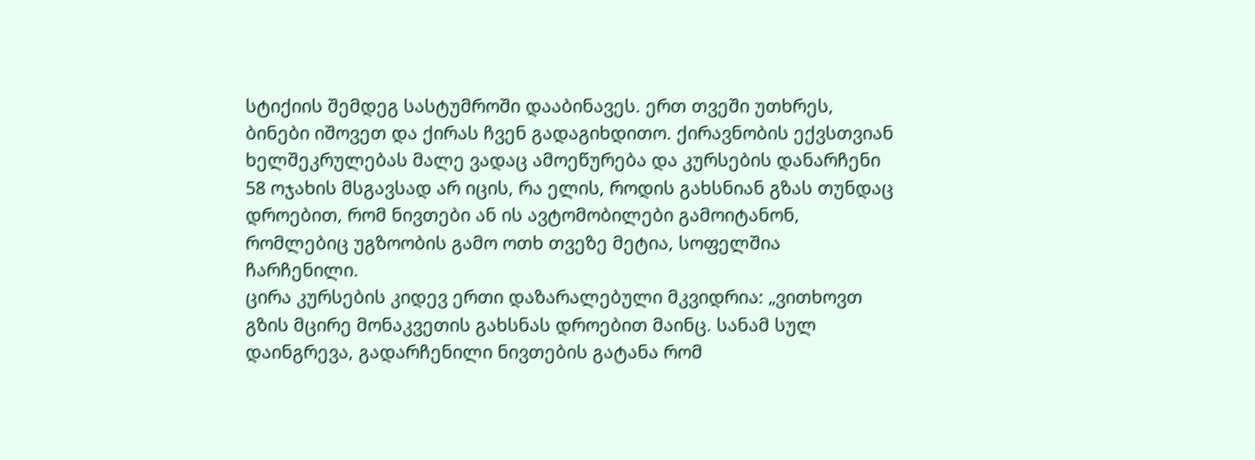სტიქიის შემდეგ სასტუმროში დააბინავეს. ერთ თვეში უთხრეს, ბინები იშოვეთ და ქირას ჩვენ გადაგიხდითო. ქირავნობის ექვსთვიან ხელშეკრულებას მალე ვადაც ამოეწურება და კურსების დანარჩენი 58 ოჯახის მსგავსად არ იცის, რა ელის, როდის გახსნიან გზას თუნდაც დროებით, რომ ნივთები ან ის ავტომობილები გამოიტანონ, რომლებიც უგზოობის გამო ოთხ თვეზე მეტია, სოფელშია ჩარჩენილი.
ცირა კურსების კიდევ ერთი დაზარალებული მკვიდრია: „ვითხოვთ გზის მცირე მონაკვეთის გახსნას დროებით მაინც. სანამ სულ დაინგრევა, გადარჩენილი ნივთების გატანა რომ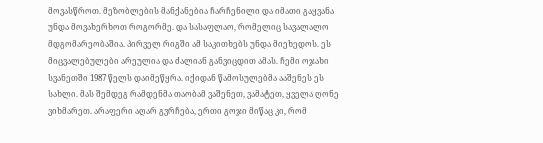მოვასწროთ. მეზობლების მანქანებია ჩარჩენილი და იმათი გაყვანა უნდა მოვახერხოთ როგორმე. და სასაფლაო, რომელიც სავალალო მდგომარეობაშია. პირველ რიგში ამ საკითხებს უნდა მიეხედოს. ეს მიცვალებულები არეულია და ძალიან განვიცდით ამას. ჩემი ოჯახი სვანეთში 1987 წელს დაიმეწყრა. იქიდან წამოსულებმა ააშენეს ეს სახლი. მას შემდეგ რამდენმა თაობამ ვაშენეთ, ვამატეთ, ყველა ღონე ვიხმარეთ. არაფერი აღარ გვრჩება, ერთი გოჯი მიწაც კი, რომ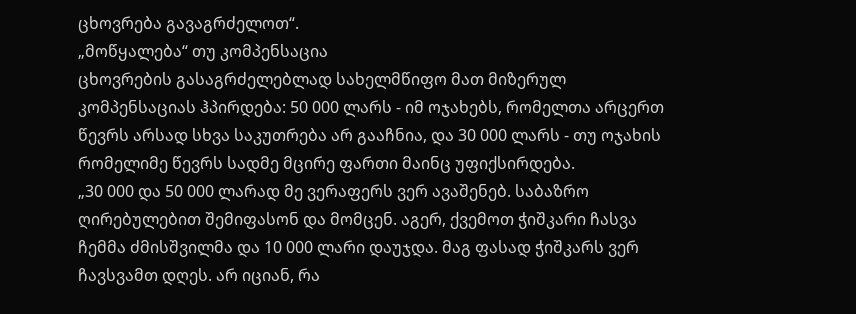ცხოვრება გავაგრძელოთ“.
„მოწყალება“ თუ კომპენსაცია
ცხოვრების გასაგრძელებლად სახელმწიფო მათ მიზერულ კომპენსაციას ჰპირდება: 50 000 ლარს - იმ ოჯახებს, რომელთა არცერთ წევრს არსად სხვა საკუთრება არ გააჩნია, და 30 000 ლარს - თუ ოჯახის რომელიმე წევრს სადმე მცირე ფართი მაინც უფიქსირდება.
„30 000 და 50 000 ლარად მე ვერაფერს ვერ ავაშენებ. საბაზრო ღირებულებით შემიფასონ და მომცენ. აგერ, ქვემოთ ჭიშკარი ჩასვა ჩემმა ძმისშვილმა და 10 000 ლარი დაუჯდა. მაგ ფასად ჭიშკარს ვერ ჩავსვამთ დღეს. არ იციან, რა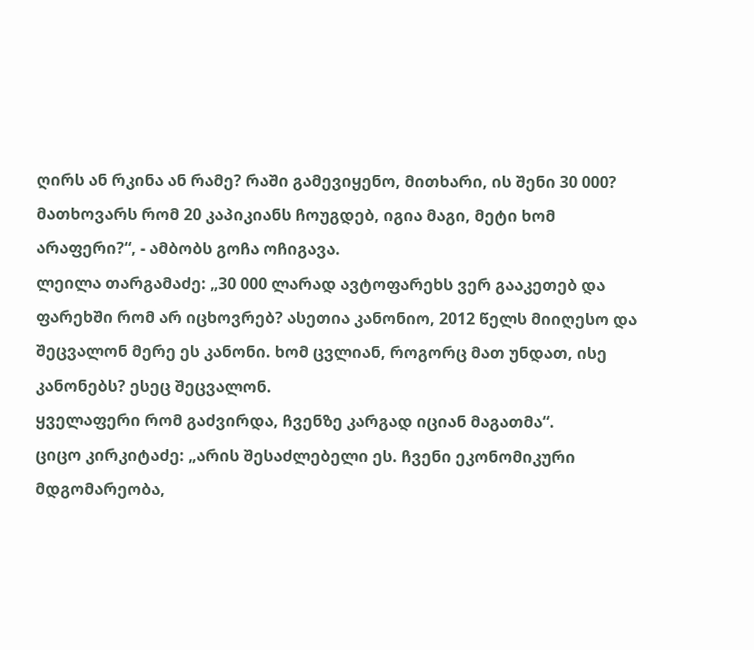ღირს ან რკინა ან რამე? რაში გამევიყენო, მითხარი, ის შენი 30 000? მათხოვარს რომ 20 კაპიკიანს ჩოუგდებ, იგია მაგი, მეტი ხომ არაფერი?“, - ამბობს გოჩა ოჩიგავა.
ლეილა თარგამაძე: „30 000 ლარად ავტოფარეხს ვერ გააკეთებ და ფარეხში რომ არ იცხოვრებ? ასეთია კანონიო, 2012 წელს მიიღესო და შეცვალონ მერე ეს კანონი. ხომ ცვლიან, როგორც მათ უნდათ, ისე კანონებს? ესეც შეცვალონ.
ყველაფერი რომ გაძვირდა, ჩვენზე კარგად იციან მაგათმა“.
ციცო კირკიტაძე: „არის შესაძლებელი ეს. ჩვენი ეკონომიკური მდგომარეობა,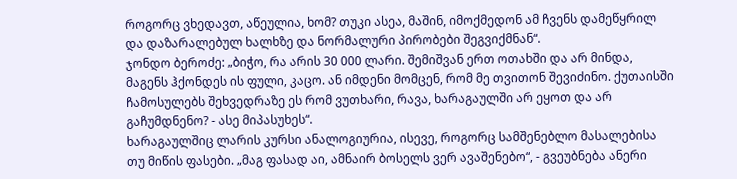როგორც ვხედავთ, აწეულია, ხომ? თუკი ასეა, მაშინ, იმოქმედონ ამ ჩვენს დამეწყრილ და დაზარალებულ ხალხზე და ნორმალური პირობები შეგვიქმნან“.
ჯონდო ბეროძე: „ბიჭო, რა არის 30 000 ლარი. შემიშვან ერთ ოთახში და არ მინდა, მაგენს ჰქონდეს ის ფული, კაცო. ან იმდენი მომცენ, რომ მე თვითონ შევიძინო. ქუთაისში ჩამოსულებს შეხვედრაზე ეს რომ ვუთხარი, რავა, ხარაგაულში არ ეყოთ და არ გაჩუმდნენო? - ასე მიპასუხეს“.
ხარაგაულშიც ლარის კურსი ანალოგიურია, ისევე, როგორც სამშენებლო მასალებისა თუ მიწის ფასები. „მაგ ფასად აი, ამნაირ ბოსელს ვერ ავაშენებო“, - გვეუბნება ანერი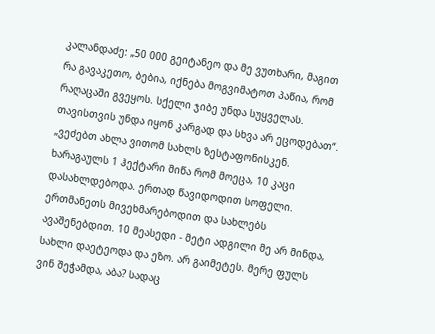კალანდაძე: „50 000 გეიტანეო და მე ვუთხარი, მაგით რა გავაკეთო, ბებია, იქნება მოგვიმატოთ პაწია, რომ რაღაცაში გვეყოს. სქელი ჯიბე უნდა სუყველას. თავისთვის უნდა იყონ კარგად და სხვა არ ეცოდებათ“.
„ვეძებთ ახლა ვითომ სახლს ზესტაფონისკენ. ხარაგაულს 1 ჰექტარი მიწა რომ მოეცა, 10 კაცი დასახლდებოდა. ერთად წავიდოდით სოფელი. ერთმანეთს მივეხმარებოდით და სახლებს ავაშენებდით. 10 მეასედი - მეტი ადგილი მე არ მინდა, სახლი დაეტეოდა და ეზო. არ გაიმეტეს. მერე ფულს ვინ შეჭამდა, აბა? სადაც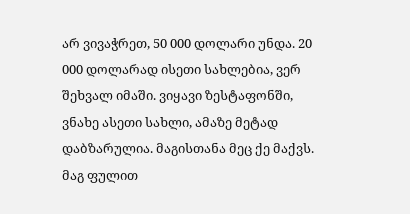არ ვივაჭრეთ, 50 000 დოლარი უნდა. 20 000 დოლარად ისეთი სახლებია, ვერ შეხვალ იმაში. ვიყავი ზესტაფონში, ვნახე ასეთი სახლი, ამაზე მეტად დაბზარულია. მაგისთანა მეც ქე მაქვს. მაგ ფულით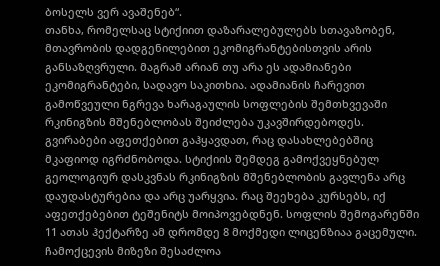ბოსელს ვერ ავაშენებ“.
თანხა, რომელსაც სტიქიით დაზარალებულებს სთავაზობენ, მთავრობის დადგენილებით ეკომიგრანტებისთვის არის განსაზღვრული. მაგრამ არიან თუ არა ეს ადამიანები ეკომიგრანტები, სადავო საკითხია. ადამიანის ჩარევით გამოწვეული ნგრევა ხარაგაულის სოფლების შემთხვევაში რკინიგზის მშენებლობას შეიძლება უკავშირდებოდეს. გვირაბები აფეთქებით გაჰყავდათ, რაც დასახლებებშიც მკაფიოდ იგრძნობოდა. სტიქიის შემდეგ გამოქვეყნებულ გეოლოგიურ დასკვნას რკინიგზის მშენებლობის გავლენა არც დაუდასტურებია და არც უარყვია. რაც შეეხება კურსებს, იქ აფეთქებებით ტეშენიტს მოიპოვებდნენ. სოფლის შემოგარენში 11 ათას ჰექტარზე ამ დრომდე 8 მოქმედი ლიცენზიაა გაცემული. ჩამოქცევის მიზეზი შესაძლოა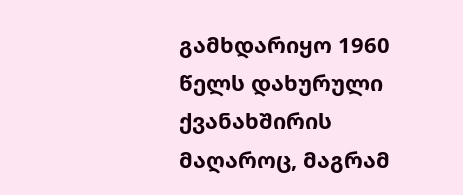გამხდარიყო 1960 წელს დახურული ქვანახშირის მაღაროც, მაგრამ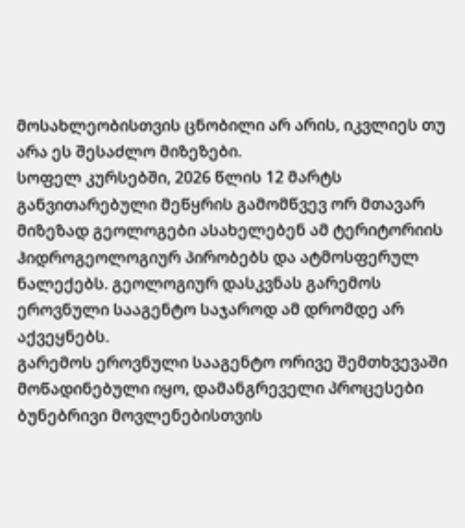მოსახლეობისთვის ცნობილი არ არის, იკვლიეს თუ არა ეს შესაძლო მიზეზები.
სოფელ კურსებში, 2026 წლის 12 მარტს განვითარებული მეწყრის გამომწვევ ორ მთავარ მიზეზად გეოლოგები ასახელებენ ამ ტერიტორიის ჰიდროგეოლოგიურ პირობებს და ატმოსფერულ ნალექებს. გეოლოგიურ დასკვნას გარემოს ეროვნული სააგენტო საჯაროდ ამ დრომდე არ აქვეყნებს.
გარემოს ეროვნული სააგენტო ორივე შემთხვევაში მოწადინებული იყო, დამანგრეველი პროცესები ბუნებრივი მოვლენებისთვის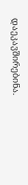დაეკავშირებინა.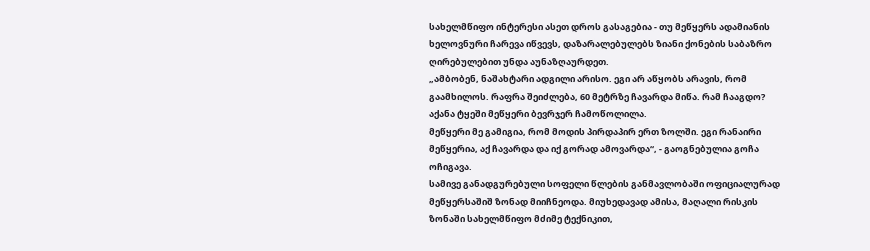სახელმწიფო ინტერესი ასეთ დროს გასაგებია - თუ მეწყერს ადამიანის ხელოვნური ჩარევა იწვევს, დაზარალებულებს ზიანი ქონების საბაზრო ღირებულებით უნდა აუნაზღაურდეთ.
„ამბობენ, ნაშახტარი ადგილი არისო. ეგი არ აწყობს არავის, რომ გაამხილოს. რაფრა შეიძლება, 60 მეტრზე ჩავარდა მიწა. რამ ჩააგდო? აქანა ტყეში მეწყერი ბევრჯერ ჩამოწოლილა.
მეწყერი მე გამიგია, რომ მოდის პირდაპირ ერთ ზოლში. ეგი რანაირი მეწყერია, აქ ჩავარდა და იქ გორად ამოვარდა“, - გაოგნებულია გოჩა ოჩიგავა.
სამივე განადგურებული სოფელი წლების განმავლობაში ოფიციალურად მეწყერსაშიშ ზონად მიიჩნეოდა. მიუხედავად ამისა, მაღალი რისკის ზონაში სახელმწიფო მძიმე ტექნიკით,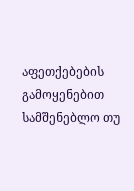აფეთქებების გამოყენებით სამშენებლო თუ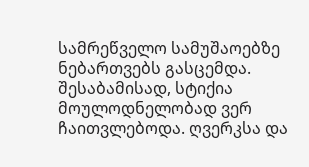სამრეწველო სამუშაოებზე ნებართვებს გასცემდა. შესაბამისად, სტიქია მოულოდნელობად ვერ ჩაითვლებოდა. ღვერკსა და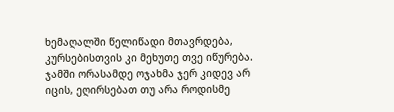ხემაღალში წელიწადი მთავრდება, კურსებისთვის კი მეხუთე თვე იწურება. ჯამში ორასამდე ოჯახმა ჯერ კიდევ არ იცის, ეღირსებათ თუ არა როდისმე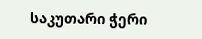საკუთარი ჭერი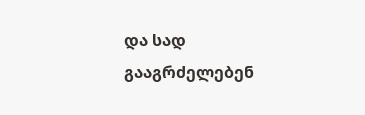და სად გააგრძელებენ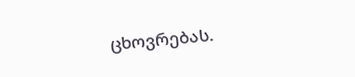ცხოვრებას.